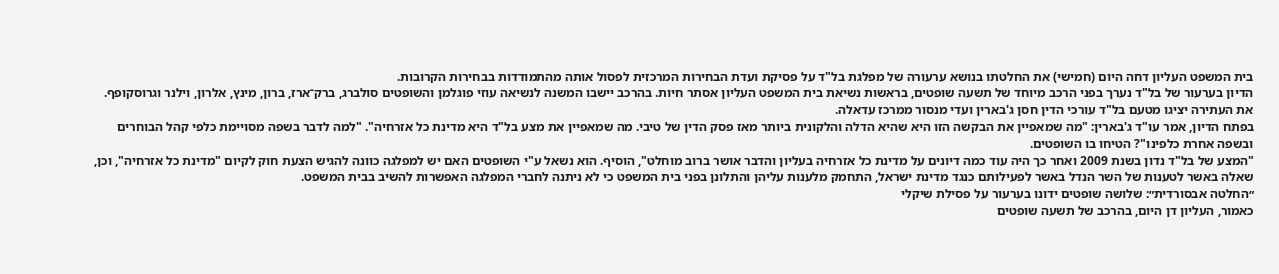בית המשפט העליון דחה היום (חמישי) את החלטתו בנושא ערעורה של מפלגת בל"ד על פסיקת ועדת הבחירות המרכזית לפסול אותה מהתמודדות בבחירות הקרובות.
הדיון בערעור של בל"ד נערך בפני הרכב מיוחד של תשעה שופטים, בראשות נשיאת בית המשפט העליון אסתר חיות. בהרכב יישבו המשנה לנשיאה עוזי פוגלמן והשופטים סולברג, ברק־ארז, ברון, מינץ, אלרון, וילנר וגרוסקופף. את העתירה יציגו מטעם בל"ד עורכי הדין חסן ג'בארין ועדי מנסור ממרכז עדאלה.
בפתח הדיון, אמר עו"ד ג'בארין: "מה שמאפיין את הבקשה הזו היא שהיא הדלה והלקונית ביותר מאז פסק הדין של טיבי. מה שמאפיין את מצע בל"ד היא מדינת כל אזרחיה". "למה לדבר בשפה מסויימת כלפי קהל הבוחרים ובשפה אחרת כלפינו"? הטיחו בו השופטים.
"המצע של בל"ד נדון בשנת 2009 ואחר כך היה עוד כמה דיונים על מדינת כל אזרחיה בעליון והדבר אושר ברוב מוחלט", הוסיף. הוא נשאל ע"י השופטים האם יש למפלגה כוונה להגיש הצעת חוק לקיום "מדינת כל אזרחיה", וכן, שאלה באשר לטענות של השר הנדל באשר לפעילותם כנגד מדינת ישראל, התחמק מלענות עליהן והתלונן בפני בית המשפט כי לא ניתנה לחברי המפלגה האפשרות להשיב בבית המשפט.
״החלטה אבסורדית״: שלושה שופטים ידונו בערעור על פסילת שיקלי
כאמור, העליון דן היום, בהרכב של תשעה שופטים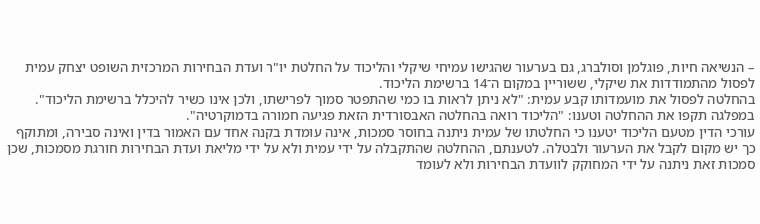– הנשיאה חיות, פוגלמן וסולברג, גם בערעור שהגישו עמיחי שיקלי והליכוד על החלטת יו"ר ועדת הבחירות המרכזית השופט יצחק עמית לפסול מהתמודדות את שיקלי, ששוריין במקום ה־14 ברשימת הליכוד.
בהחלטה לפסול את מועמדותו קבע עמית: "לא ניתן לראות בו כמי שהתפטר סמוך לפרישתו, ולכן אינו כשיר להיכלל ברשימת הליכוד". במפלגה תקפו את ההחלטה וטענו: "הליכוד רואה בהחלטה האבסורדית הזאת פגיעה חמורה בדמוקרטיה".
עורכי הדין מטעם הליכוד יטענו כי החלטתו של עמית ניתנה בחוסר סמכות, אינה עומדת בקנה אחד עם האמור בדין ואינה סבירה, ומתוקף כך יש מקום לקבל את הערעור ולבטלה. לטענתם, ההחלטה שהתקבלה על ידי עמית ולא על ידי מליאת ועדת הבחירות חורגת מסמכות, שכן סמכות זאת ניתנה על ידי המחוקק לוועדת הבחירות ולא לעומד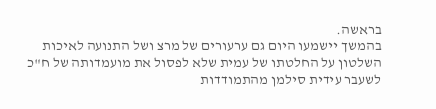בראשה.
בהמשך יישמעו היום גם ערעורים של מרצ ושל התנועה לאיכות השלטון על החלטתו של עמית שלא לפסול את מועמדותה של ח"כ לשעבר עידית סילמן מהתמודדות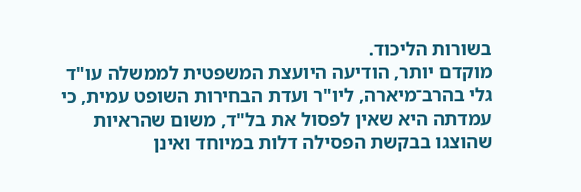בשורות הליכוד.
מוקדם יותר, הודיעה היועצת המשפטית לממשלה עו"ד גלי בהרב־מיארה, ליו"ר ועדת הבחירות השופט עמית, כי עמדתה היא שאין לפסול את בל"ד, משום שהראיות שהוצגו בבקשת הפסילה דלות במיוחד ואינן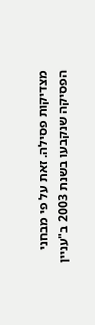מצדיקות פסילה. זאת על פי מבחני הפסיקה שנקבעו בשנת 2003 ב"עניין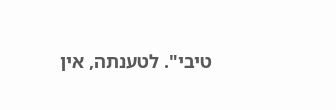טיבי". לטענתה, אין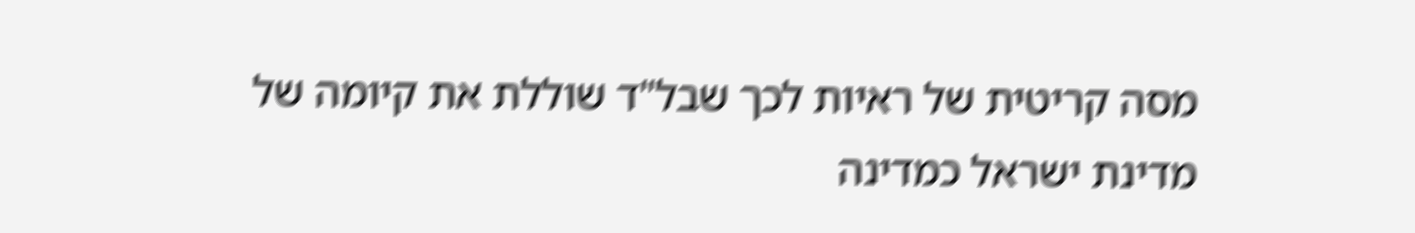מסה קריטית של ראיות לכך שבל"ד שוללת את קיומה של מדינת ישראל כמדינה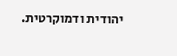יהודית ודמוקרטית.